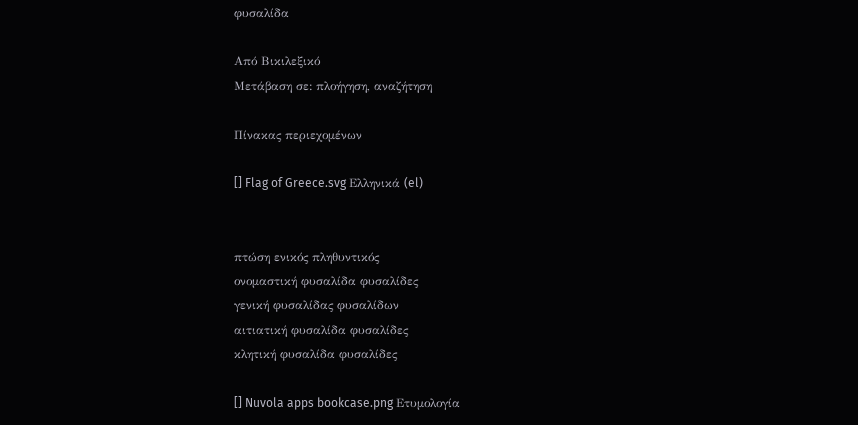φυσαλίδα

Από Βικιλεξικό
Μετάβαση σε: πλοήγηση, αναζήτηση

Πίνακας περιεχομένων

[] Flag of Greece.svg Ελληνικά (el)


πτώση ενικός πληθυντικός
ονομαστική φυσαλίδα φυσαλίδες
γενική φυσαλίδας φυσαλίδων
αιτιατική φυσαλίδα φυσαλίδες
κλητική φυσαλίδα φυσαλίδες

[] Nuvola apps bookcase.png Ετυμολογία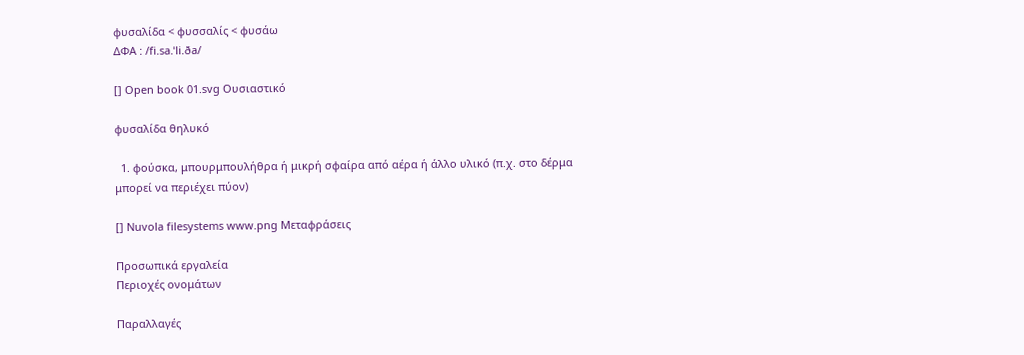φυσαλίδα < φυσσαλίς < φυσάω
ΔΦΑ : /fi.sa.ˈli.ða/

[] Open book 01.svg Ουσιαστικό

φυσαλίδα θηλυκό

  1. φούσκα, μπουρμπουλήθρα ή μικρή σφαίρα από αέρα ή άλλο υλικό (π.χ. στο δέρμα μπορεί να περιέχει πύον)

[] Nuvola filesystems www.png Μεταφράσεις

Προσωπικά εργαλεία
Περιοχές ονομάτων

Παραλλαγές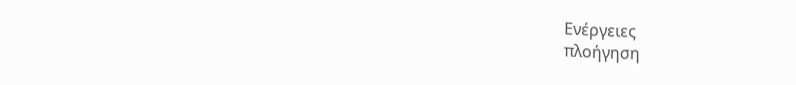Ενέργειες
πλοήγηση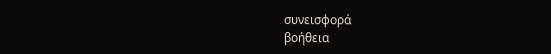συνεισφορά
βοήθεια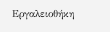Εργαλειοθήκη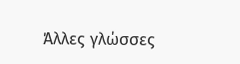Άλλες γλώσσες